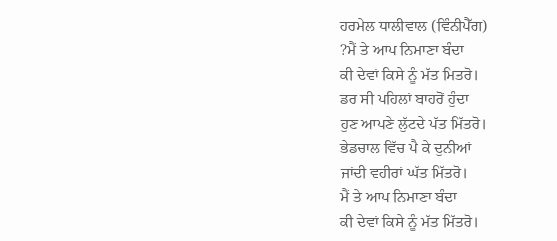ਹਰਮੇਲ ਧਾਲੀਵਾਲ (ਵਿੰਨੀਪੈੱਗ)
?ਮੈਂ ਤੇ ਆਪ ਨਿਮਾਣਾ ਬੰਦਾ
ਕੀ ਦੇਵਾਂ ਕਿਸੇ ਨੂੰ ਮੱਤ ਮਿਤਰੋ।
ਡਰ ਸੀ ਪਹਿਲਾਂ ਬਾਹਰੋਂ ਹੁੰਦਾ
ਹੁਣ ਆਪਣੇ ਲੁੱਟਦੇ ਪੱਤ ਮਿੱਤਰੋ।
ਭੇਡਚਾਲ ਵਿੱਚ ਪੈ ਕੇ ਦੁਨੀਆਂ
ਜਾਂਦੀ ਵਹੀਰਾਂ ਘੱਤ ਮਿੱਤਰੋ।
ਮੈਂ ਤੇ ਆਪ ਨਿਮਾਣਾ ਬੰਦਾ
ਕੀ ਦੇਵਾਂ ਕਿਸੇ ਨੂੰ ਮੱਤ ਮਿੱਤਰੋ।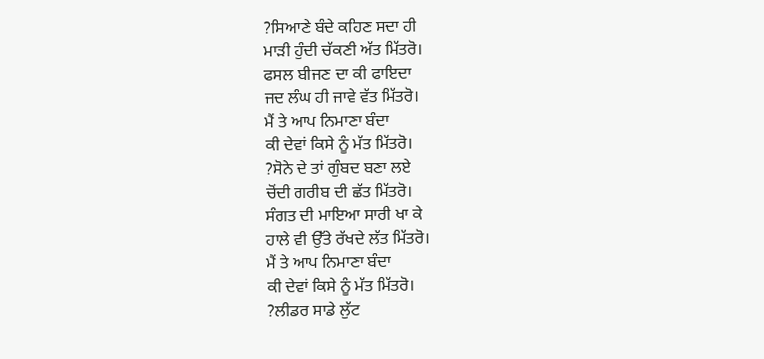?ਸਿਆਣੇ ਬੰਦੇ ਕਹਿਣ ਸਦਾ ਹੀ
ਮਾੜੀ ਹੁੰਦੀ ਚੱਕਣੀ ਅੱਤ ਮਿੱਤਰੋ।
ਫਸਲ ਬੀਜਣ ਦਾ ਕੀ ਫਾਇਦਾ
ਜਦ ਲੰਘ ਹੀ ਜਾਵੇ ਵੱਤ ਮਿੱਤਰੋ।
ਮੈਂ ਤੇ ਆਪ ਨਿਮਾਣਾ ਬੰਦਾ
ਕੀ ਦੇਵਾਂ ਕਿਸੇ ਨੂੰ ਮੱਤ ਮਿੱਤਰੋ।
?ਸੋਨੇ ਦੇ ਤਾਂ ਗੁੰਬਦ ਬਣਾ ਲਏ
ਚੋਂਦੀ ਗਰੀਬ ਦੀ ਛੱਤ ਮਿੱਤਰੋ।
ਸੰਗਤ ਦੀ ਮਾਇਆ ਸਾਰੀ ਖਾ ਕੇ
ਹਾਲੇ ਵੀ ਉੱਤੇ ਰੱਖਦੇ ਲੱਤ ਮਿੱਤਰੋ।
ਮੈਂ ਤੇ ਆਪ ਨਿਮਾਣਾ ਬੰਦਾ
ਕੀ ਦੇਵਾਂ ਕਿਸੇ ਨੂੰ ਮੱਤ ਮਿੱਤਰੋ।
?ਲੀਡਰ ਸਾਡੇ ਲੁੱਟ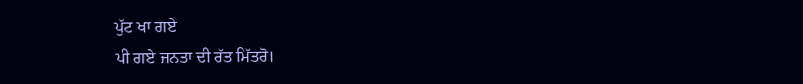ਪੁੱਟ ਖਾ ਗਏ
ਪੀ ਗਏ ਜਨਤਾ ਦੀ ਰੱਤ ਮਿੱਤਰੋ।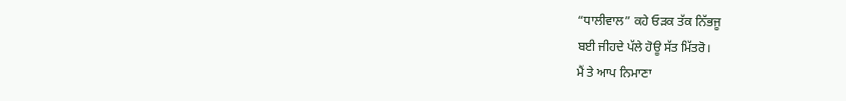“ਧਾਲੀਵਾਲ” ਕਹੇ ਓੜਕ ਤੱਕ ਨਿੱਭਜੂ
ਬਈ ਜੀਹਦੇ ਪੱਲੇ ਹੋਊ ਸੱਤ ਮਿੱਤਰੋ।
ਮੈਂ ਤੇ ਆਪ ਨਿਮਾਣਾ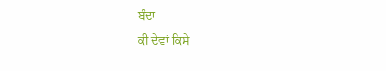ਬੰਦਾ
ਕੀ ਦੇਵਾਂ ਕਿਸੇ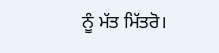ਨੂੰ ਮੱਤ ਮਿੱਤਰੋ।